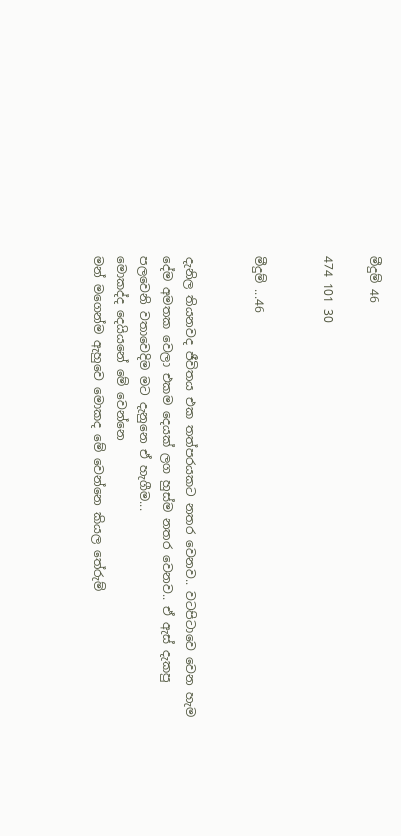මීදුම් 46

474 101 30


මීදුම් ...46


දැනිල තියනවද ජීවිතය එක තත්පරයකට නතර වෙනව.. වටපිටාවෙ වෙන හැම දේම අමතක වෙලා එකම දෙයක් ලග හුස්ම නතර වෙනව.. ඒ ඇස් දැකපු පලවෙනි වතාවෙදිම මට දැනුනෙ ඒ හැගීම...
මොකද්ද දෙයියනේ මේ වෙන්නෙ
මන් මගෙන්ම ඇහුවෙ මොකද මේ වෙන්නෙ කියල තේරුම්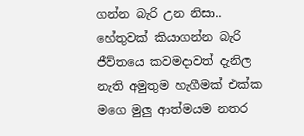ගන්න බැරි උන නිසා..
හේතුවක් කියාගන්න බැරි ජීව්තයෙ කවමදාවත් දැනිල නැති අමුතුම හැගීමක් එක්ක මගෙ මුලු ආත්මයම නතර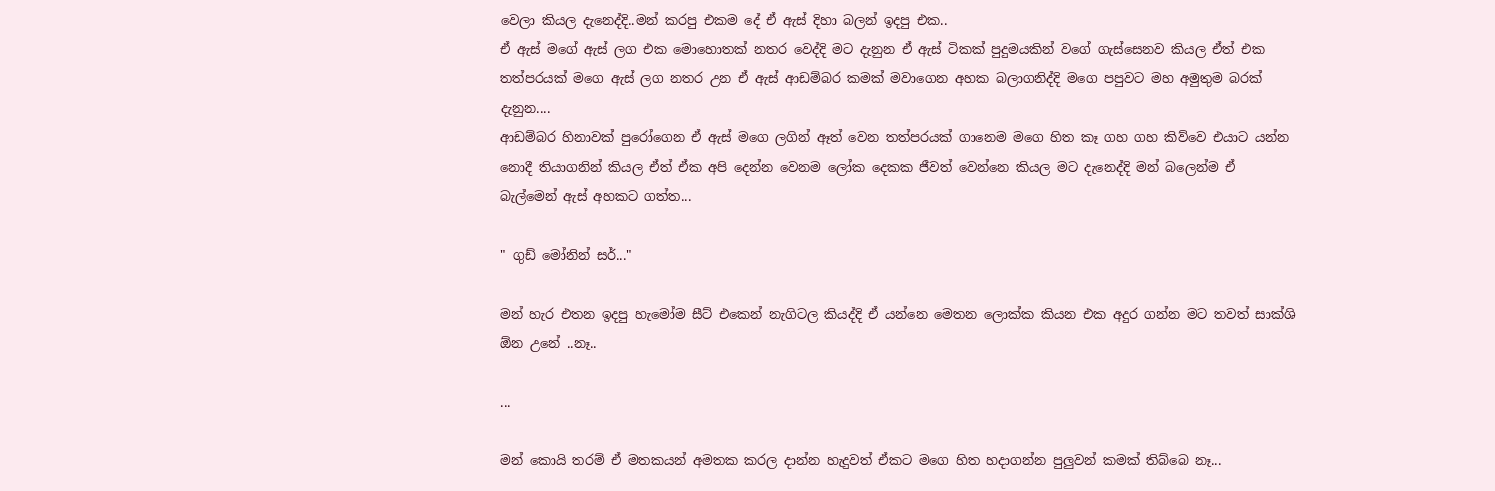වෙලා කියල දැනෙද්දි..මන් කරපු එකම දේ ඒ ඇස් දිහා බලන් ඉදපු එක..
ඒ ඇස් මගේ ඇස් ලග එක මොහොතක් නතර වෙද්දි මට දැනුන ඒ ඇස් ටිකක් පුදුමයකින් වගේ ගැස්සෙනව කියල ඒත් එක තත්පරයක් මගෙ ඇස් ලග නතර උන ඒ ඇස් ආඩම්බර කමක් මවාගෙන අහක බලාගනිද්දි මගෙ පපුවට මහ අමුතුම බරක් දැනුන....
ආඩම්බර හිනාවක් පුරෝගෙන ඒ ඇස් මගෙ ලගින් ඈත් වෙන තත්පරයක් ගානෙම මගෙ හිත කෑ ගහ ගහ කිව්වෙ එයාට යන්න නොදී තියාගනින් කියල ඒත් ඒක අපි දෙන්න වෙනම ලෝක දෙකක ජීවත් වෙන්නෙ කියල මට දැනෙද්දි මන් බලෙන්ම ඒ බැල්මෙන් ඇස් අහකට ගත්ත...

" ගුඩ් මෝනින් සර්..."

මන් හැර එතන ඉදපු හැමෝම සීට් එකෙන් නැගිටල කියද්දි ඒ යන්නෙ මෙතන ලොක්ක කියන එක අදුර ගන්න මට තවත් සාක්ශි ඕන උනේ ..නෑ..

...

මන් කොයි තරම් ඒ මතකයන් අමතක කරල දාන්න හැදුවත් ඒකට මගෙ හිත හදාගන්න පුලුවන් කමක් තිබ්බෙ නෑ...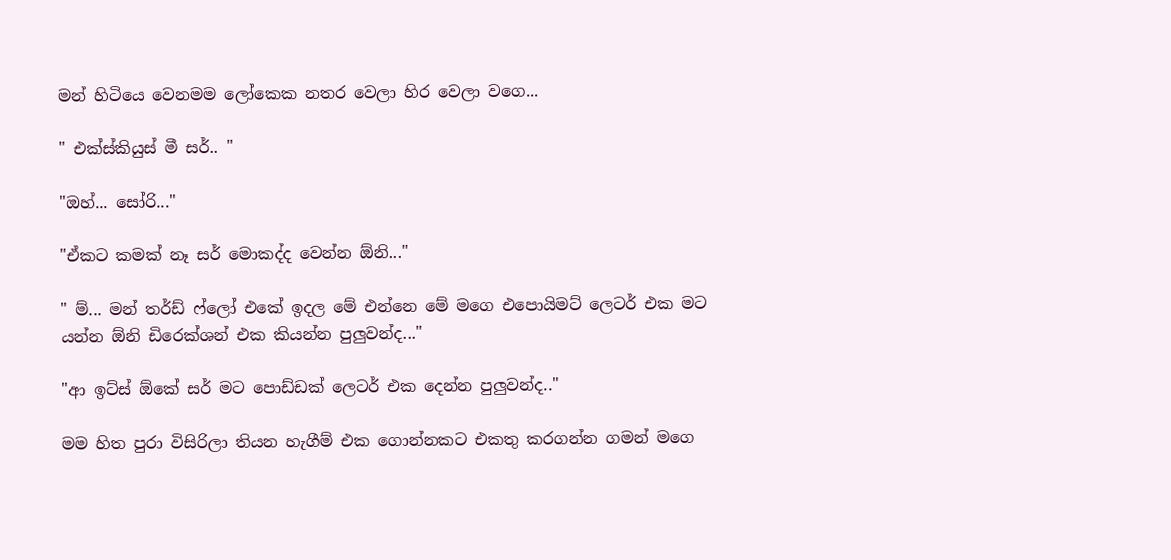මන් හිටියෙ වෙනමම ලෝකෙක නතර වෙලා හිර වෙලා වගෙ...

" එක්ස්කියුස් මී සර්.. "

"ඔහ්... සෝරි..."

"ඒකට කමක් නෑ සර් මොකද්ද වෙන්න ඕනි..."

" ම්... මන් තර්ඩ් ෆ්ලෝ එකේ ඉදල මේ එන්නෙ මේ මගෙ එපොයිමට් ලෙටර් එක මට යන්න ඕනි ඩිරෙක්ශන් එක කියන්න පුලුවන්ද..."

"ආ ඉට්ස් ඕකේ සර් මට පොඩ්ඩක් ලෙටර් එක දෙන්න පුලුවන්ද.."

මම හිත පුරා විසිරිලා තියන හැගීම් එක ගොන්නකට එකතු කරගන්න ගමන් මගෙ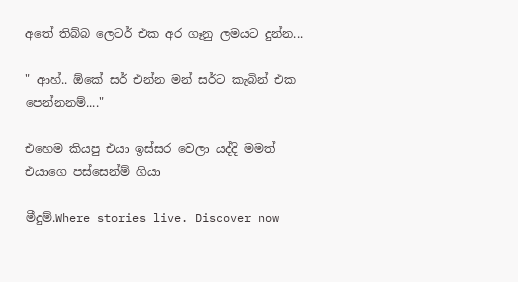අතේ තිබ්බ ලෙටර් එක අර ගෑනු ලමයට දුන්න...

" ආහ්.. ඕකේ සර් එන්න මන් සර්ට කැබින් එක පෙන්නනම්...."

එහෙම කියපු එයා ඉස්සර වෙලා යද්දි මමත් එයාගෙ පස්සෙන්ම් ගියා

මීදුම්.Where stories live. Discover now